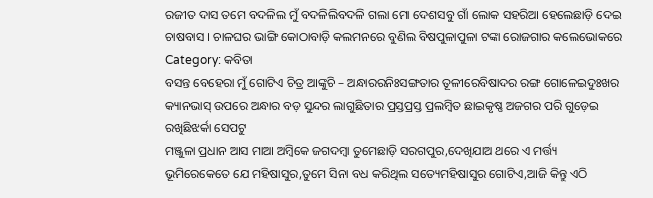ରଜୀତ ଦାସ ତମେ ବଦଳିଲ ମୁଁ ବଦଳିଲିବଦଳି ଗଲା ମୋ ଦେଶସବୁ ଗାଁ ଲୋକ ସହରିଆ ହେଲେଛାଡ଼ି ଦେଇ ଚାଷବାସ । ଚାଳଘର ଭାଙ୍ଗି କୋଠାବାଡ଼ି କଲମନରେ ବୁଣିଲ ବିଷପୁଳାପୁଳା ଟଙ୍କା ରୋଜଗାର କଲେଭୋକରେ
Category: କବିତା
ବସନ୍ତ ବେହେରା ମୁଁ ଗୋଟିଏ ଚିତ୍ର ଆଙ୍କୁଚି – ଅନ୍ଧାରରନିଃସଙ୍ଗତାର ତୂଳୀରେବିଷାଦର ରଙ୍ଗ ଗୋଳେଇଦୁଃଖର କ୍ୟାନଭାସ୍ ଉପରେ ଅନ୍ଧାର ବଡ଼ ସୁନ୍ଦର ଲାଗୁଛିତାର ପ୍ରସ୍ତପ୍ରସ୍ତ ପ୍ରଲମ୍ବିତ ଛାଇକୃଷ୍ଣ ଅଜଗର ପରି ଗୁଡ଼େଇ ରଖିଛିଝର୍କା ସେପଟୁ
ମଞ୍ଜୁଳା ପ୍ରଧାନ ଆସ ମାଆ ଅମ୍ବିକେ ଜଗଦମ୍ବା ତୁମେଛାଡ଼ି ସରଗପୁର,ଦେଖିଯାଅ ଥରେ ଏ ମର୍ତ୍ତ୍ୟ ଭୂମିରେକେତେ ଯେ ମହିଷାସୁର,ତୁମେ ସିନା ବଧ କରିଥିଲ ସତ୍ୟେମହିଷାସୁର ଗୋଟିଏ,ଆଜି କିନ୍ତୁ ଏଠି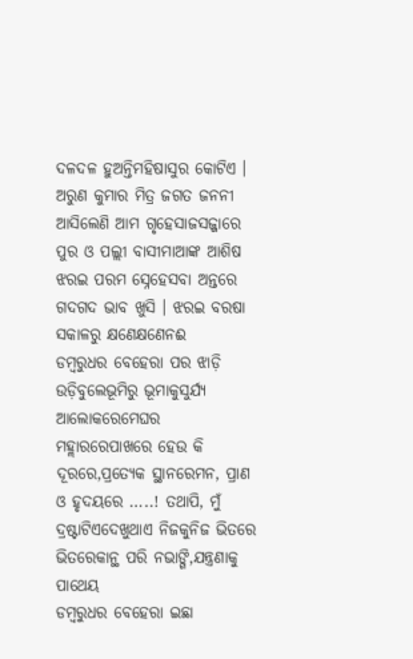ଦଳଦଳ ହୁଅନ୍ତିମହିଷାସୁର କୋଟିଏ ।
ଅରୁଣ କୁମାର ମିତ୍ର ଜଗତ ଜନନୀ ଆସିଲେଣି ଆମ ଗୃହେସାଜସଜ୍ଜାରେ ପୁର ଓ ପଲ୍ଲୀ ବାସୀମାଆଙ୍କ ଆଶିଷ ଝରଇ ପରମ ସ୍ନେହେସବା ଅନ୍ତରେ ଗଦଗଦ ଭାବ ଖୁସି । ଝରଇ ବରଷା ସକାଳରୁ କ୍ଷଣେକ୍ଷଣେନଈ
ଡମ୍ୱରୁଧର ବେହେରା ପର ଝାଡ଼ି ଉଡ଼ିବୁଲେଭୂମିରୁ ଭୂମାକୁସୁର୍ଯ୍ୟ ଆଲୋକରେମେଘର ମହ୍ଲାରରେପାଖରେ ହେଉ କି ଦୂରରେ,ପ୍ରତ୍ୟେକ ସ୍ଥାନରେମନ, ପ୍ରାଣ ଓ ହୃଦୟରେ …..! ତଥାପି, ମୁଁ ଦ୍ରଷ୍ଟାଟିଏଦେଖୁଥାଏ ନିଜକୁନିଜ ଭିତରେ ଭିତରେକାନ୍ଥ ପରି ନଭାଙ୍ଗି,ଯନ୍ତ୍ରଣାକୁ ପାଥେୟ
ଡମ୍ବରୁଧର ବେହେରା ଇଛା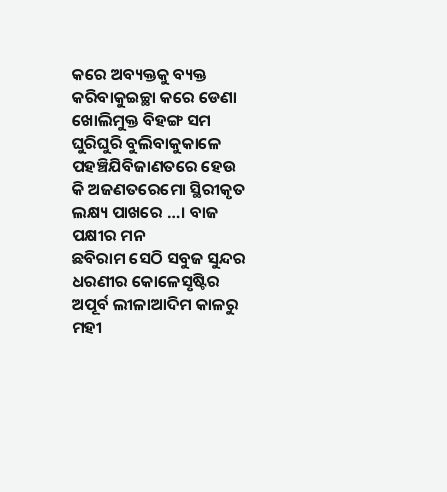କରେ ଅବ୍ୟକ୍ତକୁ ବ୍ୟକ୍ତ କରିବାକୁଇଚ୍ଛା କରେ ଡେଣା ଖୋଲିମୁକ୍ତ ବିହଙ୍ଗ ସମ ଘୁରିଘୁରି ବୁଲିବାକୁକାଳେ ପହଞ୍ଚିଯିବିଜାଣତରେ ହେଉ କି ଅଜଣତରେମୋ ସ୍ଥିରୀକୃତ ଲକ୍ଷ୍ୟ ପାଖରେ …। ବାଜ ପକ୍ଷୀର ମନ
ଛବିରାମ ସେଠି ସବୁଜ ସୁନ୍ଦର ଧରଣୀର କୋଳେସୃଷ୍ଟିର ଅପୂର୍ବ ଲୀଳାଆଦିମ କାଳରୁ ମହୀ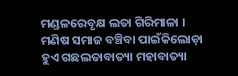ମଣ୍ଡଳରେବୃକ୍ଷ ଲତା ଗିରିମାଳା । ମଣିଷ ସମାଜ ବଞ୍ଚିବା ପାଇଁକିଲୋଡ଼ା ହୁଏ ଗଛଲତାବାତ୍ୟା ମହାବାତ୍ୟା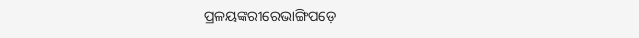ପ୍ରଳୟଙ୍କରୀରେଭାଙ୍ଗିପଡ଼େ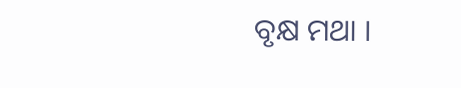ବୃକ୍ଷ ମଥା ।